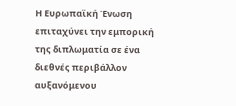Η Ευρωπαϊκή Ένωση επιταχύνει την εμπορική της διπλωματία σε ένα διεθνές περιβάλλον αυξανόμενου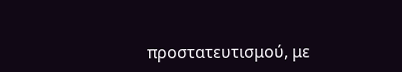προστατευτισμού, με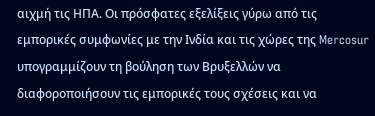αιχμή τις ΗΠΑ. Οι πρόσφατες εξελίξεις γύρω από τις εμπορικές συμφωνίες με την Ινδία και τις χώρες της Mercosur υπογραμμίζουν τη βούληση των Βρυξελλών να διαφοροποιήσουν τις εμπορικές τους σχέσεις και να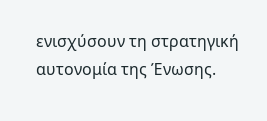ενισχύσουν τη στρατηγική αυτονομία της Ένωσης.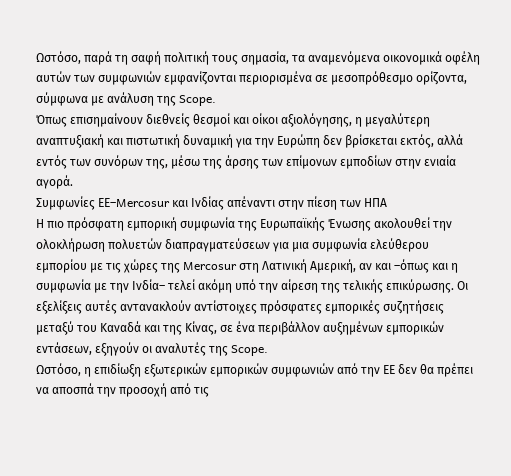Ωστόσο, παρά τη σαφή πολιτική τους σημασία, τα αναμενόμενα οικονομικά οφέλη αυτών των συμφωνιών εμφανίζονται περιορισμένα σε μεσοπρόθεσμο ορίζοντα, σύμφωνα με ανάλυση της Scope.
Όπως επισημαίνουν διεθνείς θεσμοί και οίκοι αξιολόγησης, η μεγαλύτερη αναπτυξιακή και πιστωτική δυναμική για την Ευρώπη δεν βρίσκεται εκτός, αλλά εντός των συνόρων της, μέσω της άρσης των επίμονων εμποδίων στην ενιαία αγορά.
Συμφωνίες ΕΕ–Mercosur και Ινδίας απέναντι στην πίεση των ΗΠΑ
Η πιο πρόσφατη εμπορική συμφωνία της Ευρωπαϊκής Ένωσης ακολουθεί την ολοκλήρωση πολυετών διαπραγματεύσεων για μια συμφωνία ελεύθερου εμπορίου με τις χώρες της Mercosur στη Λατινική Αμερική, αν και –όπως και η συμφωνία με την Ινδία– τελεί ακόμη υπό την αίρεση της τελικής επικύρωσης. Οι εξελίξεις αυτές αντανακλούν αντίστοιχες πρόσφατες εμπορικές συζητήσεις μεταξύ του Καναδά και της Κίνας, σε ένα περιβάλλον αυξημένων εμπορικών εντάσεων, εξηγούν οι αναλυτές της Scope.
Ωστόσο, η επιδίωξη εξωτερικών εμπορικών συμφωνιών από την ΕΕ δεν θα πρέπει να αποσπά την προσοχή από τις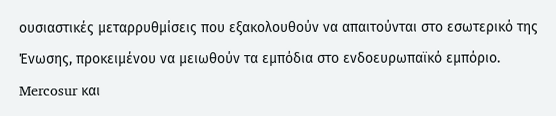ουσιαστικές μεταρρυθμίσεις που εξακολουθούν να απαιτούνται στο εσωτερικό της Ένωσης, προκειμένου να μειωθούν τα εμπόδια στο ενδοευρωπαϊκό εμπόριο.
Mercosur και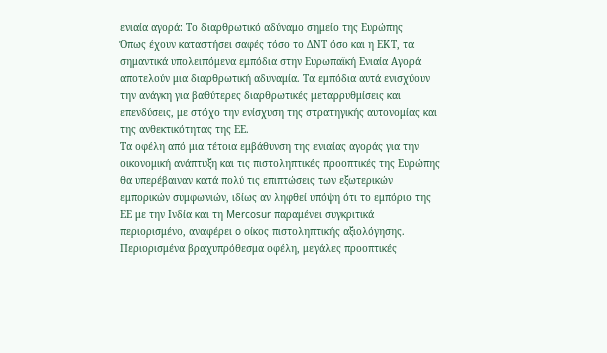ενιαία αγορά: Το διαρθρωτικό αδύναμο σημείο της Ευρώπης
Όπως έχουν καταστήσει σαφές τόσο το ΔΝΤ όσο και η ΕΚΤ, τα σημαντικά υπολειπόμενα εμπόδια στην Ευρωπαϊκή Ενιαία Αγορά αποτελούν μια διαρθρωτική αδυναμία. Τα εμπόδια αυτά ενισχύουν την ανάγκη για βαθύτερες διαρθρωτικές μεταρρυθμίσεις και επενδύσεις, με στόχο την ενίσχυση της στρατηγικής αυτονομίας και της ανθεκτικότητας της ΕΕ.
Τα οφέλη από μια τέτοια εμβάθυνση της ενιαίας αγοράς για την οικονομική ανάπτυξη και τις πιστοληπτικές προοπτικές της Ευρώπης θα υπερέβαιναν κατά πολύ τις επιπτώσεις των εξωτερικών εμπορικών συμφωνιών, ιδίως αν ληφθεί υπόψη ότι το εμπόριο της ΕΕ με την Ινδία και τη Mercosur παραμένει συγκριτικά περιορισμένο, αναφέρει o οίκος πιστοληπτικής αξιολόγησης.
Περιορισμένα βραχυπρόθεσμα οφέλη, μεγάλες προοπτικές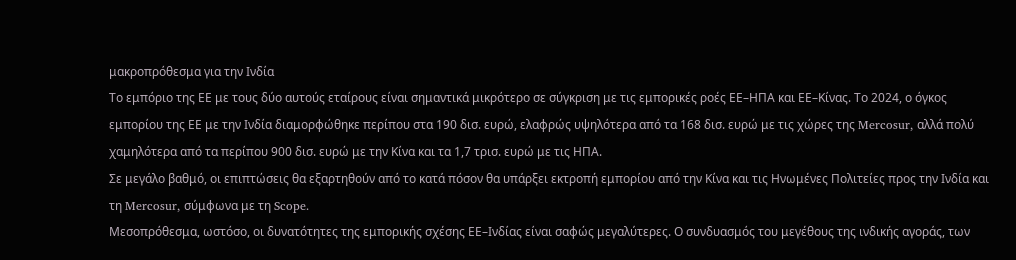μακροπρόθεσμα για την Ινδία
Το εμπόριο της ΕΕ με τους δύο αυτούς εταίρους είναι σημαντικά μικρότερο σε σύγκριση με τις εμπορικές ροές ΕΕ–ΗΠΑ και ΕΕ–Κίνας. Το 2024, ο όγκος εμπορίου της ΕΕ με την Ινδία διαμορφώθηκε περίπου στα 190 δισ. ευρώ, ελαφρώς υψηλότερα από τα 168 δισ. ευρώ με τις χώρες της Mercosur, αλλά πολύ χαμηλότερα από τα περίπου 900 δισ. ευρώ με την Κίνα και τα 1,7 τρισ. ευρώ με τις ΗΠΑ.
Σε μεγάλο βαθμό, οι επιπτώσεις θα εξαρτηθούν από το κατά πόσον θα υπάρξει εκτροπή εμπορίου από την Κίνα και τις Ηνωμένες Πολιτείες προς την Ινδία και τη Mercosur, σύμφωνα με τη Scope.
Μεσοπρόθεσμα, ωστόσο, οι δυνατότητες της εμπορικής σχέσης ΕΕ–Ινδίας είναι σαφώς μεγαλύτερες. Ο συνδυασμός του μεγέθους της ινδικής αγοράς, των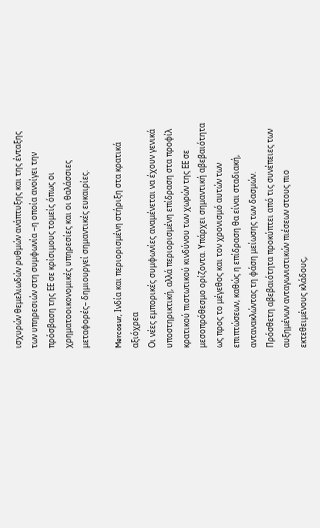ισχυρών θεμελιωδών ρυθμών ανάπτυξης και της ένταξης των υπηρεσιών στη συμφωνία –η οποία ανοίγει την πρόσβαση της ΕΕ σε κρίσιμους τομείς όπως οι χρηματοοικονομικές υπηρεσίες και οι θαλάσσιες μεταφορές– δημιουργεί σημαντικές ευκαιρίες.

Mercosur, Ινδία και περιορισμένη στήριξη στα κρατικά αξιόχρεα
Οι νέες εμπορικές συμφωνίες αναμένεται να έχουν γενικά υποστηρικτική, αλλά περιορισμένη επίδραση στα προφίλ κρατικού πιστωτικού κινδύνου των χωρών της ΕΕ σε μεσοπρόθεσμο ορίζοντα. Υπάρχει σημαντική αβεβαιότητα ως προς το μέγεθος και τον χρονισμό αυτών των επιπτώσεων, καθώς η επίδραση θα είναι σταδιακή, αντανακλώντας τη φάση μείωσης των δασμών.
Πρόσθετη αβεβαιότητα προκύπτει από τις συνέπειες των αυξημένων ανταγωνιστικών πιέσεων στους πιο εκτεθειμένους κλάδους,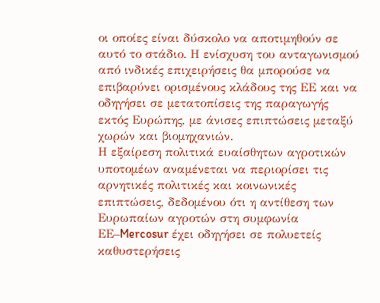οι οποίες είναι δύσκολο να αποτιμηθούν σε αυτό το στάδιο. Η ενίσχυση του ανταγωνισμού από ινδικές επιχειρήσεις θα μπορούσε να επιβαρύνει ορισμένους κλάδους της ΕΕ και να οδηγήσει σε μετατοπίσεις της παραγωγής εκτός Ευρώπης, με άνισες επιπτώσεις μεταξύ χωρών και βιομηχανιών.
Η εξαίρεση πολιτικά ευαίσθητων αγροτικών υποτομέων αναμένεται να περιορίσει τις αρνητικές πολιτικές και κοινωνικές επιπτώσεις, δεδομένου ότι η αντίθεση των Ευρωπαίων αγροτών στη συμφωνία ΕΕ–Mercosur έχει οδηγήσει σε πολυετείς καθυστερήσεις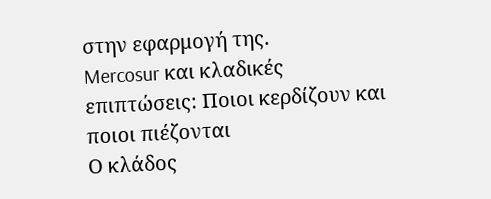στην εφαρμογή της.
Mercosur και κλαδικές επιπτώσεις: Ποιοι κερδίζουν και ποιοι πιέζονται
Ο κλάδος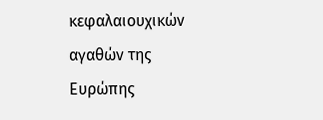κεφαλαιουχικών αγαθών της Ευρώπης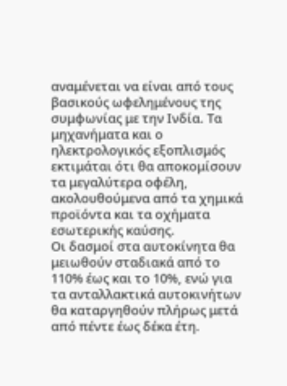αναμένεται να είναι από τους βασικούς ωφελημένους της συμφωνίας με την Ινδία. Τα μηχανήματα και ο ηλεκτρολογικός εξοπλισμός εκτιμάται ότι θα αποκομίσουν τα μεγαλύτερα οφέλη, ακολουθούμενα από τα χημικά προϊόντα και τα οχήματα εσωτερικής καύσης.
Οι δασμοί στα αυτοκίνητα θα μειωθούν σταδιακά από το 110% έως και το 10%, ενώ για τα ανταλλακτικά αυτοκινήτων θα καταργηθούν πλήρως μετά από πέντε έως δέκα έτη.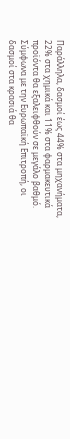Παράλληλα, δασμοί έως 44% στα μηχανήματα, 22% στα χημικά και 11% στα φαρμακευτικά προϊόντα θα εξαλειφθούν σε μεγάλο βαθμό.
Σύμφωνα με την Ευρωπαϊκή Επιτροπή, οι δασμοί στα κρασιά θα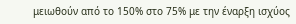μειωθούν από το 150% στο 75% με την έναρξη ισχύος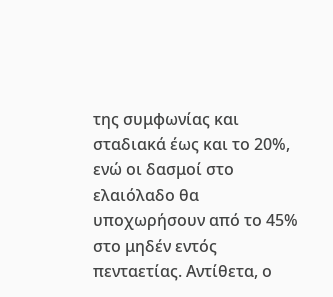της συμφωνίας και σταδιακά έως και το 20%, ενώ οι δασμοί στο ελαιόλαδο θα υποχωρήσουν από το 45% στο μηδέν εντός πενταετίας. Αντίθετα, ο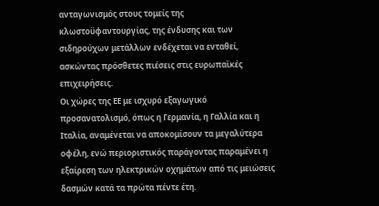ανταγωνισμός στους τομείς της κλωστοϋφαντουργίας, της ένδυσης και των σιδηρούχων μετάλλων ενδέχεται να ενταθεί, ασκώντας πρόσθετες πιέσεις στις ευρωπαϊκές επιχειρήσεις.
Οι χώρες της ΕΕ με ισχυρό εξαγωγικό προσανατολισμό, όπως η Γερμανία, η Γαλλία και η Ιταλία, αναμένεται να αποκομίσουν τα μεγαλύτερα οφέλη, ενώ περιοριστικός παράγοντας παραμένει η εξαίρεση των ηλεκτρικών οχημάτων από τις μειώσεις δασμών κατά τα πρώτα πέντε έτη.